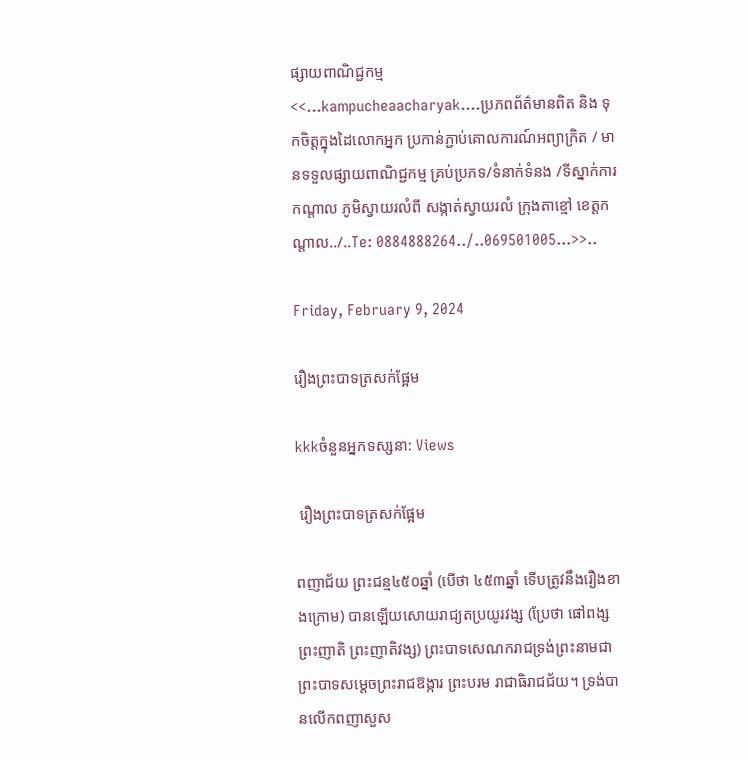ផ្សាយពាណិជ្ជកម្ម
<<...kampucheaacharyak....ប្រភពព័ត៌មានពិត និង ទុកចិត្តក្នុងដៃលោកអ្នក ប្រកាន់ភ្ជាប់គោលការណ៍អព្យាក្រិត / មានទទួលផ្សាយពាណិជ្ជកម្ម គ្រប់ប្រភទ/ទំនាក់ទំនង /ទីស្នាក់ការកណ្តាល ភូមិស្វាយរលំពី សង្កាត់ស្វាយរលំ ក្រុងតាខ្មៅ ខេត្តកណ្ដាល../..Te: 0884888264../..069501005...>>..

Friday, February 9, 2024

រឿងព្រះបាទត្រសក់ផ្អែម

kkkចំនួនអ្នកទស្សនា: Views

 រឿងព្រះបាទត្រសក់ផ្អែម

ពញាជ័យ ព្រះជន្ម៤៥០ឆ្នាំ (បើថា ៤៥៣ឆ្នាំ ទើបត្រូវនឹងរឿងខាងក្រោម) បានឡើយសោយរាជ្យតប្រយូរវង្ស (ប្រែថា ផៅពង្ស ព្រះញាតិ ព្រះញាតិវង្ស) ព្រះបាទសេណករាជទ្រង់ព្រះនាមជាព្រះបាទសម្តេចព្រះរាជឱង្ការ ព្រះបរម រាជាធិរាជជ័យ។ ទ្រង់បានលើកពញាសួស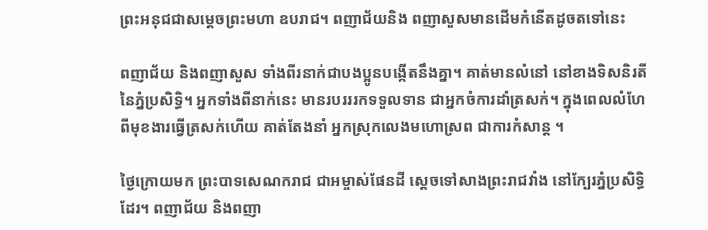ព្រះអនុជជាសម្ដេចព្រះមហា ឧបរាជ។ ពញាជ័យនិង ពញាសួសមានដើមកំនើតដូចតទៅនេះ

ពញាជ័យ និងពញាសួស ទាំងពីរនាក់ជាបងប្អូនបង្កើតនឹងគ្នា។ គាត់មានលំនៅ នៅខាងទិសនិរតីនៃភ្នំប្រសិទ្ធិ។ អ្នកទាំងពីនាក់នេះ មានរបរររកទទួលទាន ជាអ្នកចំការដាំត្រសក់។ ក្នុងពេលលំហែពីមុខងារធ្វើត្រសក់ហើយ គាត់តែងនាំ អ្នកស្រុកលេងមហោស្រព ជាការកំសាន្ត ។

ថ្ងៃក្រោយមក ព្រះបាទសេណករាជ ជាអម្ចាស់ផែនដី ស្តេចទៅសាងព្រះរាជវាំង នៅក្បែរភ្នំប្រសិទ្ធិដែរ។ ពញាជ័យ និងពញា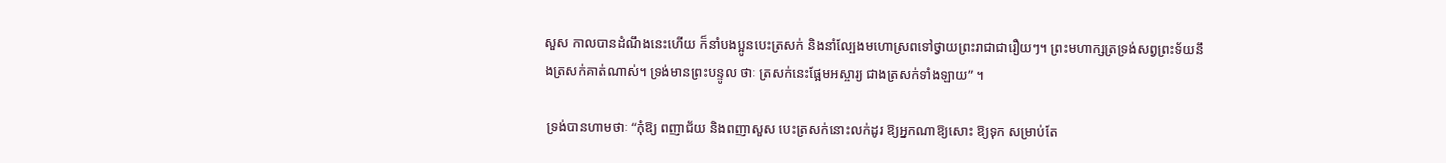សួស កាលបានដំណឹងនេះហើយ ក៏នាំបងប្អូនបេះត្រសក់ និងនាំល្បែងមហោស្រពទៅថ្វាយព្រះរាជាជារឿយៗ។ ព្រះមហាក្សត្រទ្រង់សព្វព្រះទ័យនឹងត្រសក់គាត់ណាស់។ ទ្រង់មានព្រះបន្ទូល ថាៈ ត្រសក់នេះផ្អែមអស្ចារ្យ ជាងត្រសក់ទាំងឡាយ” ។

 ទ្រង់បានហាមថាៈ “កុំឱ្យ ពញាជ័យ និងពញាសួស បេះត្រសក់នោះលក់ដូរ ឱ្យអ្នកណាឱ្យសោះ ឱ្យទុក សម្រាប់តែ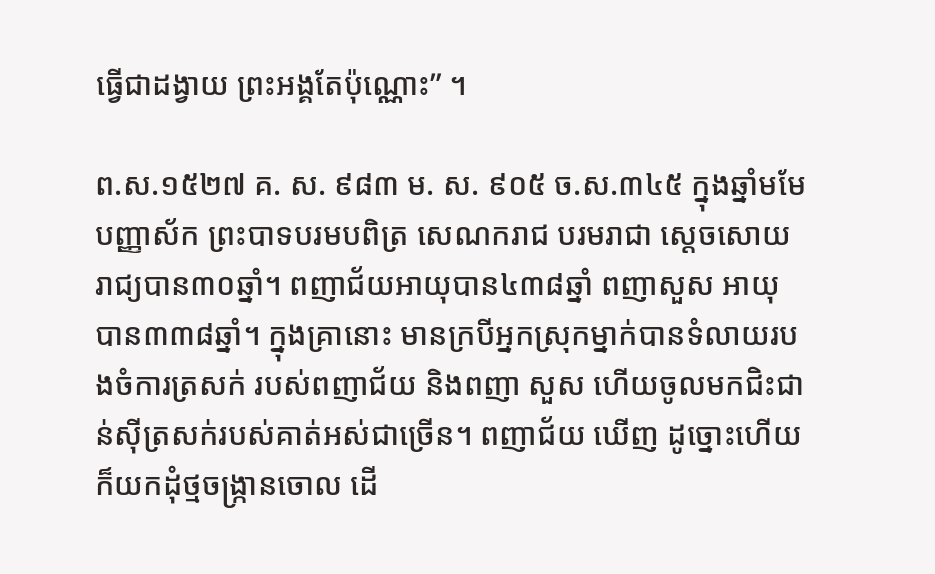ធ្វើជាដង្វាយ ព្រះអង្គតែប៉ុណ្ណោះ” ។

ព.ស.១៥២៧ គ. ស. ៩៨៣ ម. ស. ៩០៥ ច.ស.៣៤៥ ក្នុងឆ្នាំមមែបញ្ញាស័ក ព្រះបាទបរមបពិត្រ សេណករាជ បរមរាជា ស្តេចសោយរាជ្យបាន៣០ឆ្នាំ។ ពញាជ័យអាយុបាន៤៣៨ឆ្នាំ ពញាសួស អាយុបាន៣៣៨ឆ្នាំ។ ក្នុងគ្រានោះ មានក្របីអ្នកស្រុកម្នាក់បានទំលាយរបងចំការត្រសក់ របស់ពញាជ័យ និងពញា សួស ហើយចូលមកជិះជាន់ស៊ីត្រសក់របស់គាត់អស់ជាច្រើន។ ពញាជ័យ ឃើញ ដូច្នោះហើយ ក៏យកដុំថ្មចង្ក្រានចោល ដើ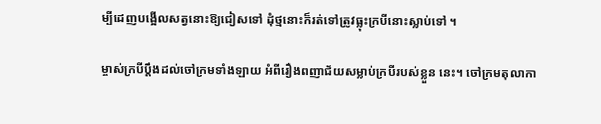ម្បីដេញបង្អើលសត្វនោះឱ្យជៀសទៅ ដុំថ្មនោះក៏រត់ទៅត្រូវធ្លុះក្របីនោះស្លាប់ទៅ ។

ម្ចាស់ក្របីប្តឹងដល់ចៅក្រមទាំងឡាយ អំពីរឿងពញាជ័យសម្លាប់ក្របីរបស់ខ្លួន នេះ។ ចៅក្រមតុលាកា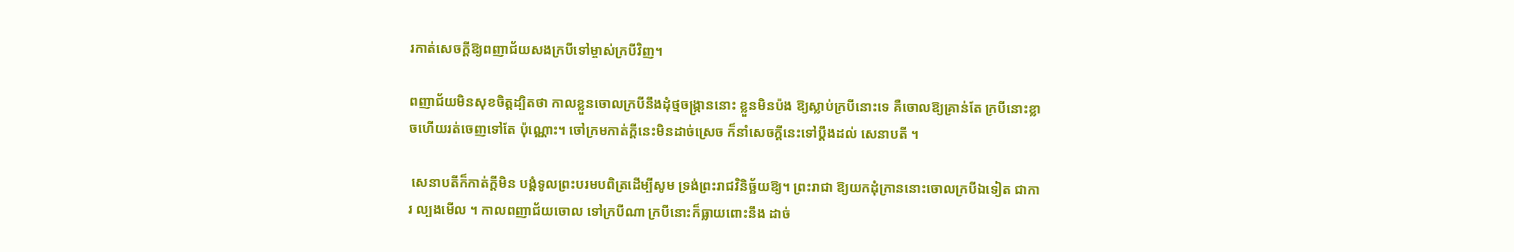រកាត់សេចក្តីឱ្យពញាជ័យសងក្របីទៅម្ចាស់ក្របីវិញ។

ពញាជ័យមិនសុខចិត្តដ្បិតថា កាលខ្លួនចោលក្របីនឹងដុំថ្មចង្ក្រាននោះ ខ្លួនមិនប៉ង ឱ្យស្លាប់ក្របីនោះទេ គឺចោលឱ្យគ្រាន់តែ ក្របីនោះខ្លាចហើយរត់ចេញទៅតែ ប៉ុណ្ណោះ។ ចៅក្រមកាត់ក្តីនេះមិនដាច់ស្រេច ក៏នាំសេចក្ដីនេះទៅប្តឹងដល់ សេនាបតី ។

 សេនាបតីក៏កាត់ក្ដីមិន បង្គំទូលព្រះបរមបពិត្រដើម្បីសូម ទ្រង់ព្រះរាជវិនិច្ឆ័យឱ្យ។ ព្រះរាជា ឱ្យយកដុំក្រាននោះចោលក្របីឯទៀត ជាការ ល្បងមើល ។ កាលពញាជ័យចោល ទៅក្របីណា ក្របីនោះក៏ធ្លាយពោះនឹង ដាច់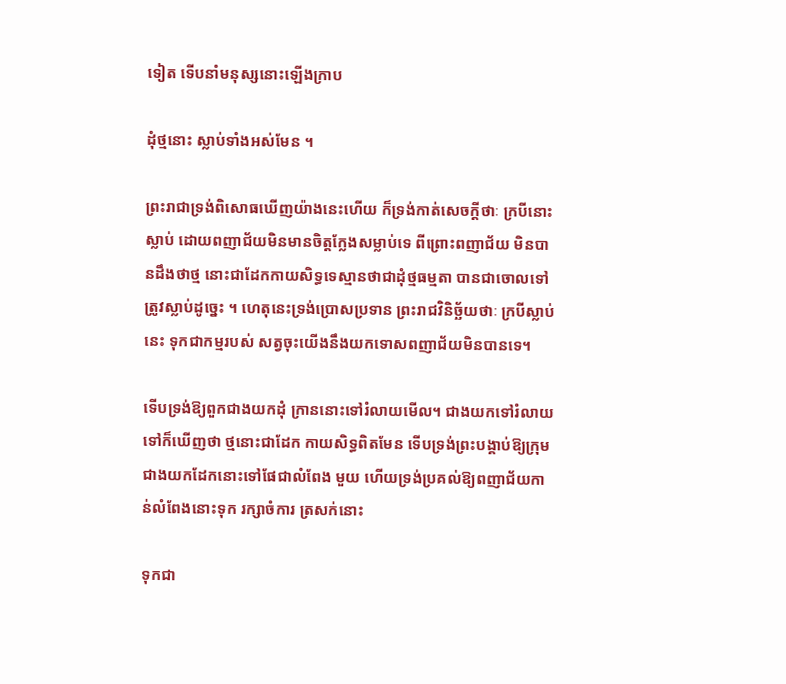ទៀត ទើបនាំមនុស្សនោះឡើងក្រាប

ដុំថ្មនោះ ស្លាប់ទាំងអស់មែន ។

ព្រះរាជាទ្រង់ពិសោធឃើញយ៉ាងនេះហើយ ក៏ទ្រង់កាត់សេចក្តីថាៈ ក្របីនោះស្លាប់ ដោយពញាជ័យមិនមានចិត្តក្លែងសម្លាប់ទេ ពីព្រោះពញាជ័យ មិនបានដឹងថាថ្ម នោះជាដែកកាយសិទ្ធទេស្មានថាជាដុំថ្មធម្មតា បានជាចោលទៅត្រូវស្លាប់ដូច្នេះ ។ ហេតុនេះទ្រង់ប្រោសប្រទាន ព្រះរាជវិនិច្ឆ័យថាៈ ក្របីស្លាប់នេះ ទុកជាកម្មរបស់ សត្វចុះយើងនឹងយកទោសពញាជ័យមិនបានទេ។

ទើបទ្រង់ឱ្យពួកជាងយកដុំ ក្រាននោះទៅរំលាយមើល។ ជាងយកទៅរំលាយទៅក៏ឃើញថា ថ្មនោះជាដែក កាយសិទ្ធពិតមែន ទើបទ្រង់ព្រះបង្គាប់ឱ្យក្រុមជាងយកដែកនោះទៅផែជាលំពែង មួយ ហើយទ្រង់ប្រគល់ឱ្យពញាជ័យកាន់លំពែងនោះទុក រក្សាចំការ ត្រសក់នោះ

ទុកជា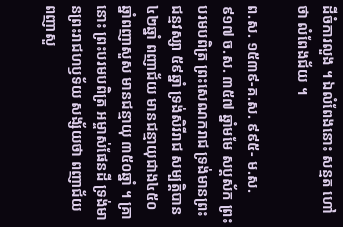ដីចំការលួង ។ ឯលំពែងនោះ សន្មត ហៅថា លំពែងជ័យ ។

ព.ស. ១៥៣៩-គ.ស. ៩៩៥- ម.ស. ៩១៧ ច.ស. ៣៥៧ ឆ្នាំមមែ សប្តស័ក ព្រះបរមបពិត្រ ព្រះសេណករាជ ទ្រង់មានព្រះជន្មវស្សា ៥៩ឆ្នាំ ទ្រង់សិរីរាជ សម្បត្តិបាន៤២ឆ្នាំ ពញាជ័យ មានជន្មាយុជាង៤៥០ឆ្នាំពញាសួស មានជន្មាយុ ៣៥០ឆ្នាំ ។ គ្រានោះ ព្រះបរមបពិត្រ អម្ចាស់ផែនដី ទ្រង់មានព្រះរាជហឫទ័យ សង្ស័យថា ពញាជ័យ ពញាសួ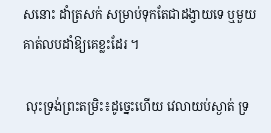សនោះ ដាំត្រសក់ សម្រាប់ទុកតែជាដង្វាយទេ ឬមួយគាត់លបដាំឱ្យគេខ្លះដែរ ។

 លុះទ្រង់ព្រះតម្រិះ៖ដូច្នេះហើយ វេលាយប់ស្ងាត់ ទ្រ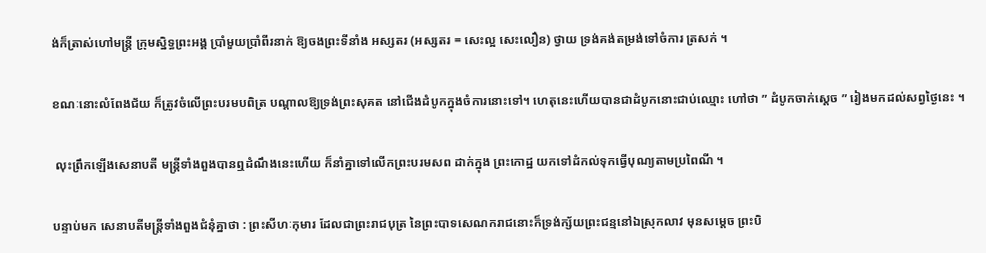ង់ក៏ត្រាស់ហៅមន្រ្តី ក្រុមស្និទ្ធព្រះអង្គ ប្រាំមួយប្រាំពីរនាក់ ឱ្យចងព្រះទីនាំង អស្សតរ (អស្សតរ = សេះល្អ សេះលឿន) ថ្វាយ ទ្រង់គង់តម្រង់ទៅចំការ ត្រសក់ ។

ខណៈនោះលំពែងជ័យ ក៏ត្រូវចំលើព្រះបរមបពិត្រ បណ្តាលឱ្យទ្រង់ព្រះសុគត នៅជើងដំបូកក្នុងចំការនោះទៅ។ ហេតុនេះហើយបានជាដំបូកនោះជាប់ឈ្មោះ ហៅថា ” ដំបូកចាក់ស្តេច ” រៀងមកដល់សព្វថ្ងៃនេះ ។

 លុះព្រឹកឡើងសេនាបតី មន្រ្តីទាំងពួងបានឮដំណឹងនេះហើយ ក៏នាំគ្នាទៅលើកព្រះបរមសព ដាក់ក្នុង ព្រះកោដ្ឋ យកទៅដំកល់ទុកធ្វើបុណ្យតាមប្រពៃណី ។

បន្ទាប់មក សេនាបតីមន្រ្តីទាំងពួងជំនុំគ្នាថា : ព្រះសីហៈកុមារ ដែលជាព្រះរាជបុត្រ នៃព្រះបាទសេណករាជនោះក៏ទ្រង់ក្ស័យព្រះជន្មនៅឯស្រុកលាវ មុនសម្តេច ព្រះបិ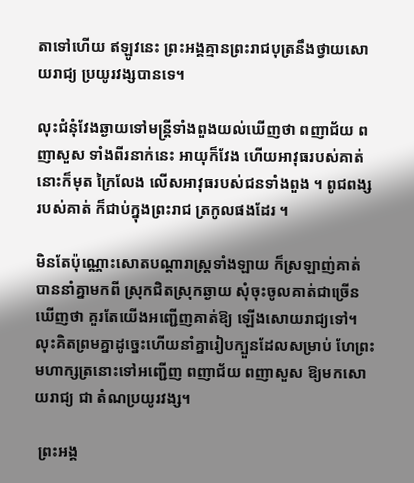តាទៅហើយ ឥឡូវនេះ ព្រះអង្គគ្មានព្រះរាជបុត្រនឹងថ្វាយសោយរាជ្យ ប្រយូរវង្សបានទេ។

លុះជំនុំវែងឆ្ងាយទៅមន្រ្តីទាំងពួងយល់ឃើញថា ពញាជ័យ ពញាសួស ទាំងពីរនាក់នេះ អាយុក៏វែង ហើយអាវុធរបស់គាត់នោះក៏មុត ក្រៃលែង លើសអាវុធរបស់ជនទាំងពួង ។ ពូជពង្ស របស់គាត់ ក៏ជាប់ក្នុងព្រះរាជ ត្រកូលផងដែរ ។

មិនតែប៉ុណ្ណោះសោតបណ្តារាស្ត្រទាំងឡាយ ក៏ស្រឡាញ់គាត់ បាននាំគ្នាមកពី ស្រុកជិតស្រុកឆ្ងាយ សុំចុះចូលគាត់ជាច្រើនឃើញថា គួរតែយើងអញ្ជើញគាត់ឱ្យ ឡើងសោយរាជ្យទៅ។ លុះគិតព្រមគ្នាដូច្នេះហើយនាំគ្នារៀបក្បួនដែលសម្រាប់ ហែព្រះមហាក្សត្រនោះទៅអញ្ជើញ ពញាជ័យ ពញាសួស ឱ្យមកសោយរាជ្យ ជា តំណប្រយូរវង្ស។

 ព្រះអង្គ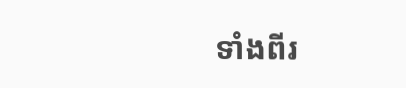ទាំងពីរ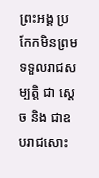ព្រះអង្គ ប្រកែកមិនព្រមទទួលរាជសម្បត្តិ ជា ស្តេច និង ជាឧបរាជសោះ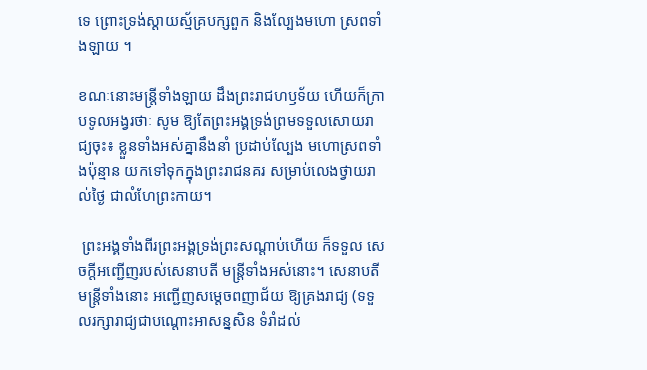ទេ ព្រោះទ្រង់ស្ដាយស្ម័គ្របក្សពួក និងល្បែងមហោ ស្រពទាំងឡាយ ។

ខណៈនោះមន្រ្តីទាំងឡាយ ដឹងព្រះរាជហឫទ័យ ហើយក៏ក្រាបទូលអង្វរថាៈ សូម ឱ្យតែព្រះអង្គទ្រង់ព្រមទទួលសោយរាជ្យចុះ៖ ខ្លួនទាំងអស់គ្នានឹងនាំ ប្រដាប់ល្បែង មហោស្រពទាំងប៉ុន្មាន យកទៅទុកក្នុងព្រះរាជនគរ សម្រាប់លេងថ្វាយរាល់ថ្ងៃ ជាលំហែព្រះកាយ។

 ព្រះអង្គទាំងពីរព្រះអង្គទ្រង់ព្រះសណ្តាប់ហើយ ក៏ទទួល សេចក្ដីអញ្ជើញរបស់សេនាបតី មន្រ្តីទាំងអស់នោះ។ សេនាបតីមន្រ្តីទាំងនោះ អញ្ជើញសម្តេចពញាជ័យ ឱ្យគ្រងរាជ្យ (ទទួលរក្សារាជ្យជាបណ្តោះអាសន្នសិន ទំរាំដល់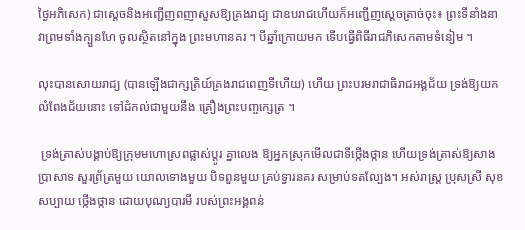ថ្ងៃអភិសេក) ជាស្តេចនិងអញ្ជើញពញាសួសឱ្យគ្រងរាជ្យ ជាឧបរាជហើយក៏អញ្ជើញស្ដេចត្រាច់ចុះ៖ ព្រះទីនាំងនាវាព្រមទាំងក្បួនហែ ចូលស្ថិតនៅក្នុង ព្រះមហានគរ ។ បីឆ្នាំក្រោយមក ទើបធ្វើពិធីរាជភិសេកតាមទំនៀម ។

លុះបានសោយរាជ្យ (បានឡើងជាក្សត្រិយ៍គ្រងរាជពេញទីហើយ) ហើយ ព្រះបរមរាជាធិរាជអង្គជ័យ ទ្រង់ឱ្យយកលំពែងជ័យនោះ ទៅដំកល់ជាមួយនឹង គ្រឿងព្រះបញ្ចក្សេត្រ ។

 ទ្រង់ត្រាស់បង្គាប់ឱ្យក្រុមមហោស្រពផ្លាស់ប្តូរ គ្នាលេង ឱ្យអ្នកស្រុកមើលជាទីថ្កើងថ្កាន ហើយទ្រង់ត្រាស់ឱ្យសាងប្រាសាទ សួរព្រ័ត្រមួយ យោលទោងមួយ បិទពួនមួយ គ្រប់ទ្វារនគរ សម្រាប់ទតល្បែង។ អស់រាស្ត្រ ប្រុសស្រី សុខសប្បាយ ថ្កើងថ្កាន ដោយបុណ្យបារមី របស់ព្រះអង្គពន់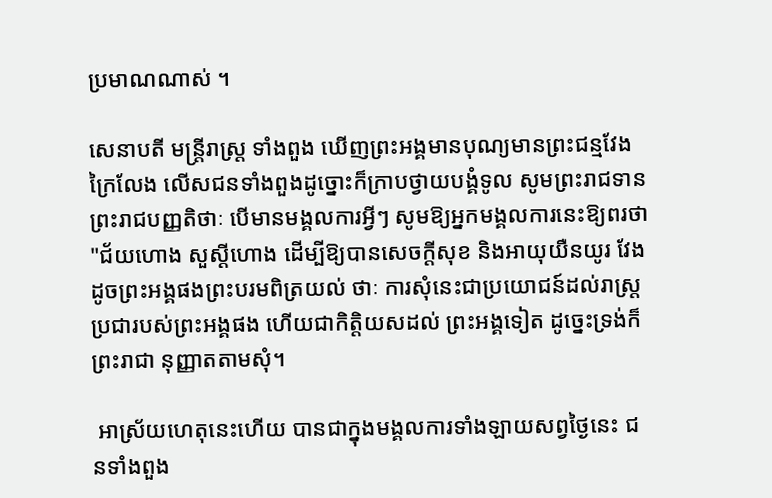ប្រមាណណាស់ ។

សេនាបតី មន្ត្រីរាស្ត្រ ទាំងពួង ឃើញព្រះអង្គមានបុណ្យមានព្រះជន្មវែងក្រៃលែង លើសជនទាំងពួងដូច្នោះក៏ក្រាបថ្វាយបង្គំទូល សូមព្រះរាជទានព្រះរាជបញ្ញតិថាៈ បើមានមង្គលការអ្វីៗ សូមឱ្យអ្នកមង្គលការនេះឱ្យពរថា "ជ័យហោង សួស្ដីហោង ដើម្បីឱ្យបានសេចក្តីសុខ និងអាយុយឺនយូរ វែងដូចព្រះអង្គផងព្រះបរមពិត្រយល់ ថាៈ ការសុំនេះជាប្រយោជន៍ដល់រាស្ត្រប្រជារបស់ព្រះអង្គផង ហើយជាកិត្តិយសដល់ ព្រះអង្គទៀត ដូច្នេះទ្រង់ក៏ព្រះរាជា នុញ្ញាតតាមសុំ។

 អាស្រ័យហេតុនេះហើយ បានជាក្នុងមង្គលការទាំងឡាយសព្វថ្ងៃនេះ ជនទាំងពួង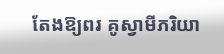តែងឱ្យពរ គូស្វាមីភរិយា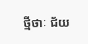ថ្មីថាៈ ជ័យ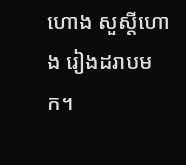ហោង សួស្ដីហោង រៀងដរាបមក។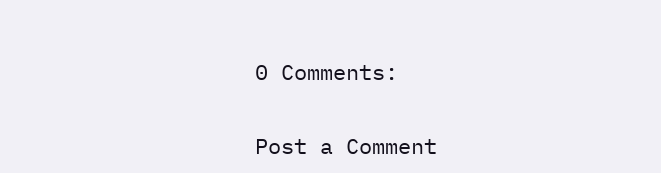0 Comments:

Post a Comment